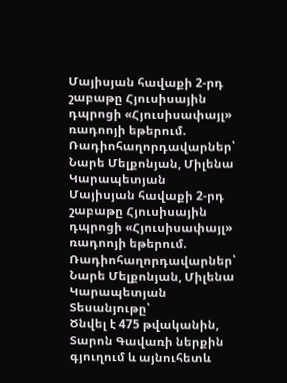Մայիսյան հավաքի 2-րդ շաբաթը Հյուսիսային դպրոցի «Հյուսիսափայլ» ռադոոյի եթերում.
Ռադիոհաղորդավարներ՝ Նարե Մելքոնյան, Միլենա Կարապետյան
Մայիսյան հավաքի 2-րդ շաբաթը Հյուսիսային դպրոցի «Հյուսիսափայլ» ռադոոյի եթերում.
Ռադիոհաղորդավարներ՝ Նարե Մելքոնյան, Միլենա Կարապետյան
Տեսանյութը՝
Ծնվել է 475 թվականին, Տարոն Գավառի ներքին գյուղում և այնուհետև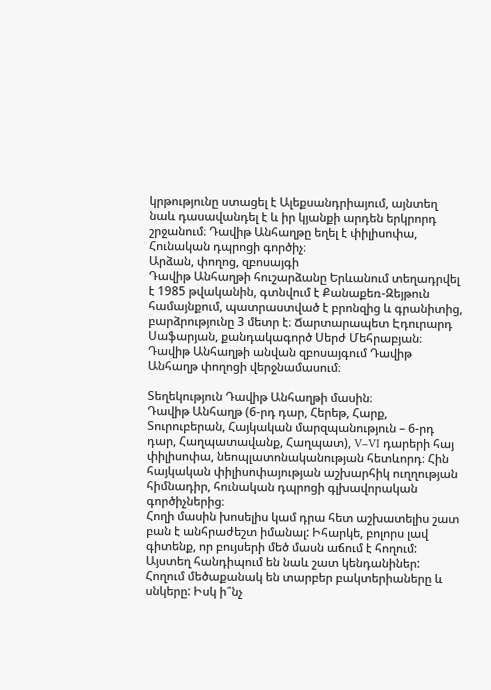կրթությունը ստացել է Ալեքսանդրիայում, այնտեղ նաև դասավանդել է և իր կյանքի արդեն երկրորդ շրջանում։ Դավիթ Անհաղթը եղել է փիլիսոփա, Հունական դպրոցի գործիչ։
Արձան, փողոց, զբոսայգի
Դավիթ Անհաղթի հուշարձանը Երևանում տեղադրվել է 1985 թվականին, գտնվում է Քանաքեռ-Զեյթուն համայնքում, պատրաստված է բրոնզից և գրանիտից, բարձրությունը 3 մետր է։ Ճարտարապետ Էդուրարդ Սաֆարյան, քանդակագործ Սերժ Մեհրաբյան։ Դավիթ Անհաղթի անվան զբոսայգում Դավիթ Անհաղթ փողոցի վերջնամասում։

Տեղեկություն Դավիթ Անհաղթի մասին։
Դավիթ Անհաղթ (6-րդ դար, Հերեթ, Հարք, Տուրուբերան, Հայկական մարզպանություն – 6-րդ դար, Հաղպատավանք, Հաղպատ), V–VI դարերի հայ փիլիսոփա, նեոպլատոնականության հետևորդ։ Հին հայկական փիլիսոփայության աշխարհիկ ուղղության հիմնադիր, հունական դպրոցի գլխավորական գործիչներից։
Հողի մասին խոսելիս կամ դրա հետ աշխատելիս շատ բան է անհրաժեշտ իմանալ: Իհարկե, բոլորս լավ գիտենք, որ բույսերի մեծ մասն աճում է հողում: Այստեղ հանդիպում են նաև շատ կենդանիներ: Հողում մեծաքանակ են տարբեր բակտերիաները և սնկերը: Իսկ ի՞նչ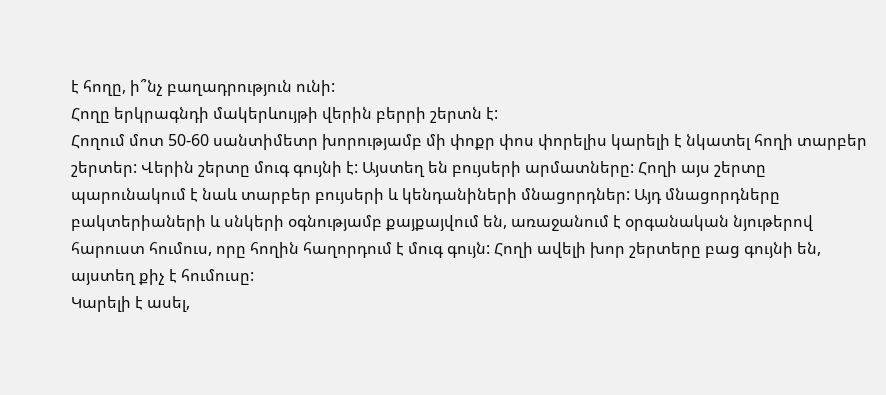է հողը, ի՞նչ բաղադրություն ունի:
Հողը երկրագնդի մակերևույթի վերին բերրի շերտն է:
Հողում մոտ 50-60 սանտիմետր խորությամբ մի փոքր փոս փորելիս կարելի է նկատել հողի տարբեր շերտեր: Վերին շերտը մուգ գույնի է: Այստեղ են բույսերի արմատները: Հողի այս շերտը պարունակում է նաև տարբեր բույսերի և կենդանիների մնացորդներ: Այդ մնացորդները բակտերիաների և սնկերի օգնությամբ քայքայվում են, առաջանում է օրգանական նյութերով հարուստ հումուս, որը հողին հաղորդում է մուգ գույն: Հողի ավելի խոր շերտերը բաց գույնի են, այստեղ քիչ է հումուսը:
Կարելի է ասել,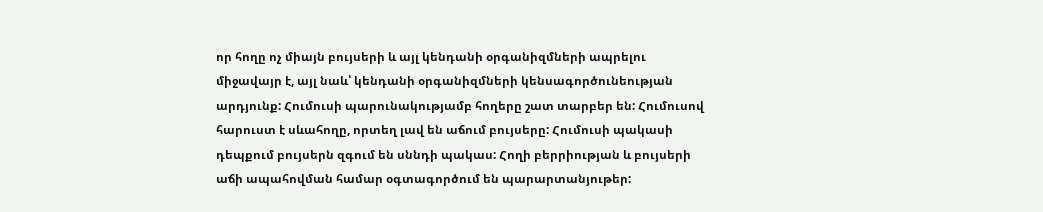որ հողը ոչ միայն բույսերի և այլ կենդանի օրգանիզմների ապրելու միջավայր է, այլ նաև՝ կենդանի օրգանիզմների կենսագործունեության արդյունք: Հումուսի պարունակությամբ հողերը շատ տարբեր են: Հումուսով հարուստ է սևահողը, որտեղ լավ են աճում բույսերը: Հումուսի պակասի դեպքում բույսերն զգում են սննդի պակաս: Հողի բերրիության և բույսերի աճի ապահովման համար օգտագործում են պարարտանյութեր: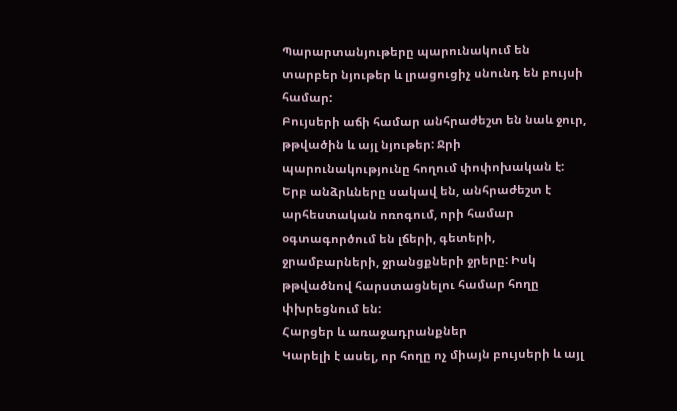Պարարտանյութերը պարունակում են տարբեր նյութեր և լրացուցիչ սնունդ են բույսի համար:
Բույսերի աճի համար անհրաժեշտ են նաև ջուր, թթվածին և այլ նյութեր: Ջրի պարունակությունը հողում փոփոխական է: Երբ անձրևները սակավ են, անհրաժեշտ է արհեստական ոռոգում, որի համար օգտագործում են լճերի, գետերի, ջրամբարների, ջրանցքների ջրերը: Իսկ թթվածնով հարստացնելու համար հողը փխրեցնում են:
Հարցեր և առաջադրանքներ
Կարելի է ասել, որ հողը ոչ միայն բույսերի և այլ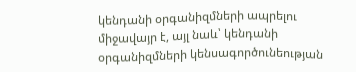կենդանի օրգանիզմների ապրելու միջավայր է, այլ նաև՝ կենդանի օրգանիզմների կենսագործունեության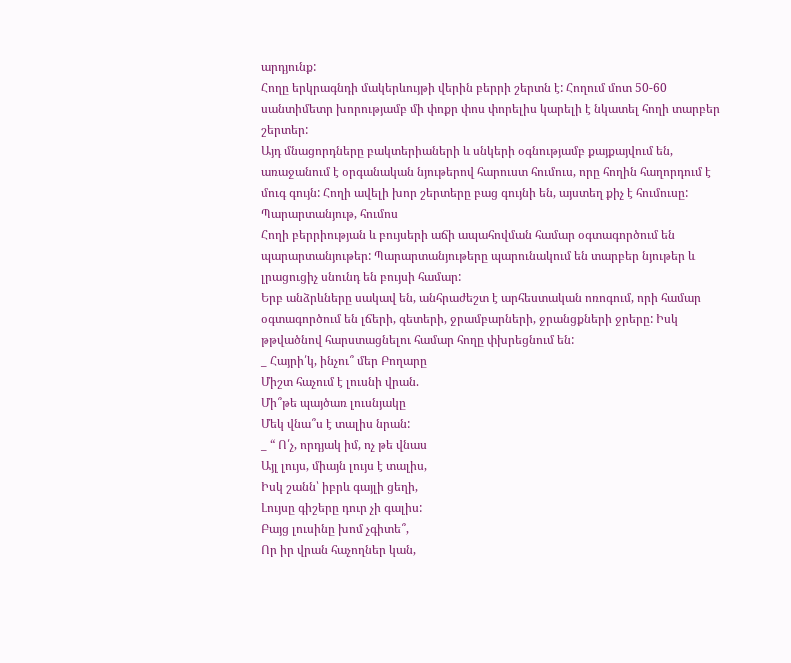արդյունք:
Հողը երկրագնդի մակերևույթի վերին բերրի շերտն է: Հողում մոտ 50-60 սանտիմետր խորությամբ մի փոքր փոս փորելիս կարելի է նկատել հողի տարբեր շերտեր:
Այդ մնացորդները բակտերիաների և սնկերի օգնությամբ քայքայվում են, առաջանում է օրգանական նյութերով հարուստ հումուս, որը հողին հաղորդում է մուգ գույն: Հողի ավելի խոր շերտերը բաց գույնի են, այստեղ քիչ է հումուսը:
Պարարտանյութ, հումոս
Հողի բերրիության և բույսերի աճի ապահովման համար օգտագործում են պարարտանյութեր: Պարարտանյութերը պարունակում են տարբեր նյութեր և լրացուցիչ սնունդ են բույսի համար:
Երբ անձրևները սակավ են, անհրաժեշտ է արհեստական ոռոգում, որի համար օգտագործում են լճերի, գետերի, ջրամբարների, ջրանցքների ջրերը: Իսկ թթվածնով հարստացնելու համար հողը փխրեցնում են:
_ Հայրի՛կ, ինչու՞ մեր Բողարը
Միշտ հաչում է լուսնի վրան.
Մի՞թե պայծառ լուսնյակը
Մեկ վնա՞ս է տալիս նրան:
_ “ Ո՛չ, որդյակ իմ, ոչ թե վնաս
Այլ լույս, միայն լույս է տալիս,
Իսկ շանն՝ իբրև գայլի ցեղի,
Լույսը գիշերը դուր չի գալիս:
Բայց լուսինը խոմ չգիտե՞,
Որ իր վրան հաչողներ կան,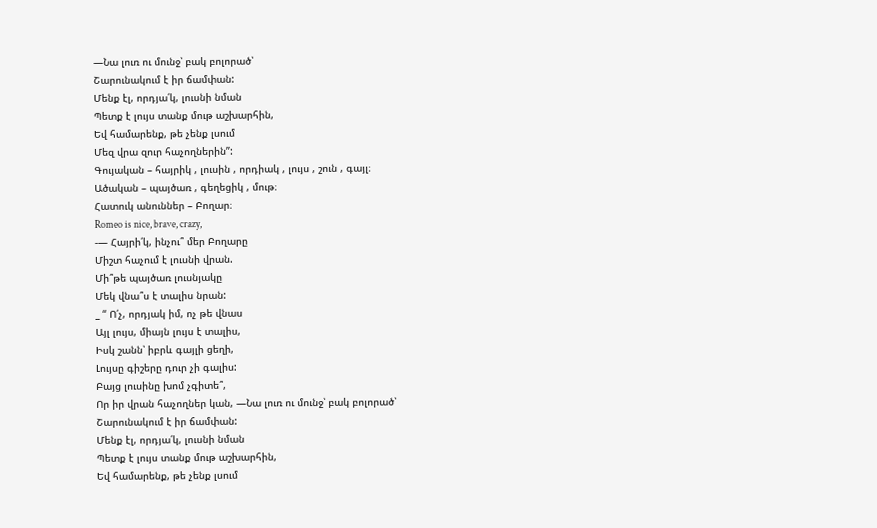—Նա լուռ ու մունջ՝ բակ բոլորած՝
Շարունակում է իր ճամփան:
Մենք էլ, որդյա՛կ, լուսնի նման
Պետք է լույս տանք մութ աշխարհին,
Եվ համարենք, թե չենք լսում
Մեզ վրա զուր հաչողներին”:
Գույական – հայրիկ , լուսին , որդիակ , լույս , շուն , գայլ։
Ածական – պայծառ , գեղեցիկ , մութ։
Հատուկ անուններ – Բողար։
Romeo is nice, brave, crazy,
-— Հայրի՛կ, ինչու՞ մեր Բողարը
Միշտ հաչում է լուսնի վրան.
Մի՞թե պայծառ լուսնյակը
Մեկ վնա՞ս է տալիս նրան:
_ “ Ո՛չ, որդյակ իմ, ոչ թե վնաս
Այլ լույս, միայն լույս է տալիս,
Իսկ շանն՝ իբրև գայլի ցեղի,
Լույսը գիշերը դուր չի գալիս:
Բայց լուսինը խոմ չգիտե՞,
Որ իր վրան հաչողներ կան, —Նա լուռ ու մունջ՝ բակ բոլորած՝
Շարունակում է իր ճամփան:
Մենք էլ, որդյա՛կ, լուսնի նման
Պետք է լույս տանք մութ աշխարհին,
Եվ համարենք, թե չենք լսում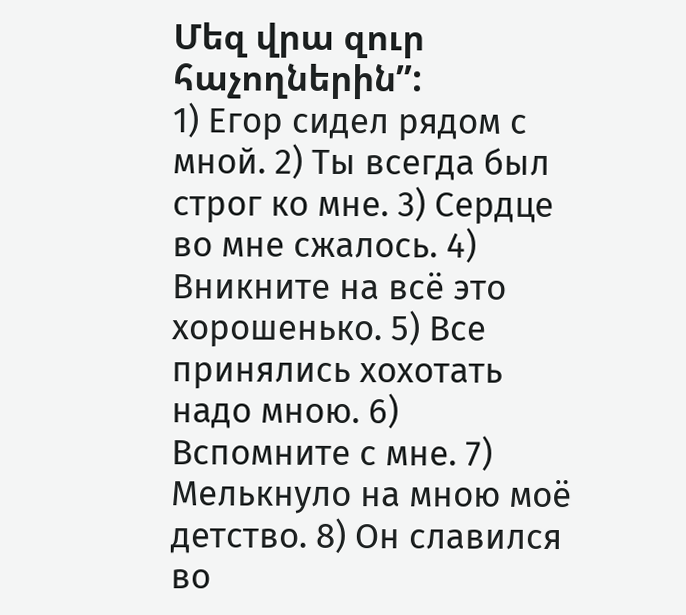Մեզ վրա զուր հաչողներին”:
1) Егор сидел рядом с мной. 2) Ты всегда был строг ко мне. 3) Сердце во мне сжалось. 4) Вникните на всё это хорошенько. 5) Все принялись хохотать надо мною. 6) Вспомните с мне. 7) Мелькнуло на мною моё детство. 8) Он славился во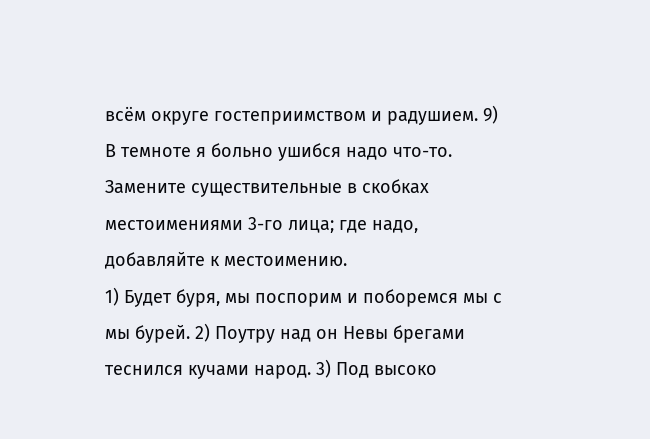всём округе гостеприимством и радушием. 9) В темноте я больно ушибся надо что-то.
Замените существительные в скобках местоимениями 3-го лица; где надо, добавляйте к местоимению.
1) Будет буря, мы поспорим и поборемся мы с мы бурей. 2) Поутру над он Невы брегами теснился кучами народ. 3) Под высоко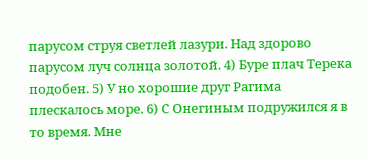парусом струя светлей лазури. Над здорово парусом луч солнца золотой. 4) Буре плач Терека подобен. 5) У но хорошие друг Рагима плескалось море. 6) С Онегиным подружился я в то время. Мне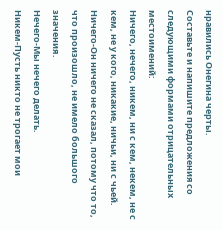нравились Онегина черты.
Составьте и напишите предложения со следующими формами отрицательных местоимений:
Ничего, нечего, никем, ни с кем, некем, не с кем, не у кого, никакие, ничьи, ни с чьей.
Ничего-Он ничего не сказал, потому что то, что произошло, не имело большого значения․
Нечего-Мы нечего делать.
Никем-Пусть никто не трогает мои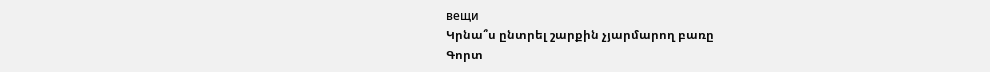вещи
Կրնա՞ս ընտրել շարքին չյարմարող բառը
Գորտ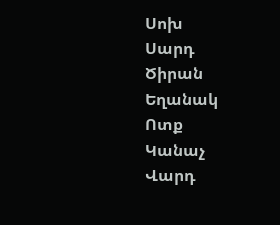Սոխ
Սարդ
Ծիրան
Եղանակ
Ոտք
Կանաչ
Վարդ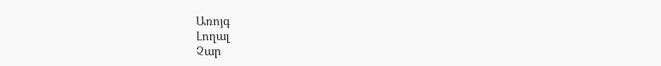Առոյգ
Լողալ
Չար